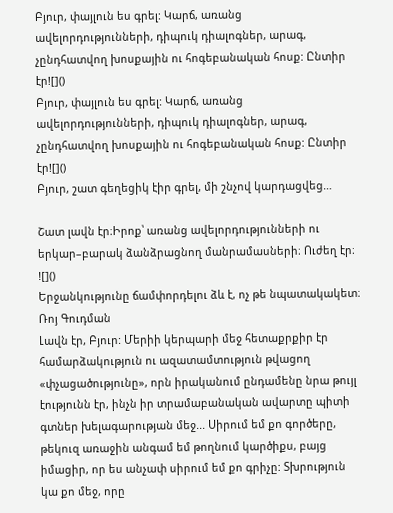Բյուր, փայլուն ես գրել: Կարճ, առանց ավելորդությունների, դիպուկ դիալոգներ, արագ, չընդհատվող խոսքային ու հոգեբանական հոսք: Ընտիր էր![]()
Բյուր, փայլուն ես գրել: Կարճ, առանց ավելորդությունների, դիպուկ դիալոգներ, արագ, չընդհատվող խոսքային ու հոգեբանական հոսք: Ընտիր էր![]()
Բյուր, շատ գեղեցիկ էիր գրել, մի շնչով կարդացվեց…

Շատ լավն էր։Իրոք՝ առանց ավելորդությունների ու երկար–բարակ ձանձրացնող մանրամասների։ Ուժեղ էր։
![]()
Երջանկությունը ճամփորդելու ձև է, ոչ թե նպատակակետ։
Ռոյ Գուդման
Լավն էր, Բյուր: Մերիի կերպարի մեջ հետաքրքիր էր համարձակություն ու ազատամտություն թվացող «փչացածությունը», որն իրականում ընդամենը նրա թույլ էությունն էր, ինչն իր տրամաբանական ավարտը պիտի գտներ խելագարության մեջ... Սիրում եմ քո գործերը, թեկուզ առաջին անգամ եմ թողնում կարծիքս, բայց իմացիր, որ ես անչափ սիրում եմ քո գրիչը: Տխրություն կա քո մեջ, որը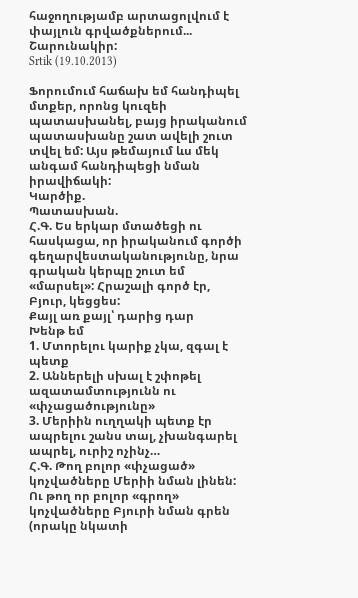հաջողությամբ արտացոլվում է փայլուն գրվածքներում... Շարունակիր:
Srtik (19.10.2013)

Ֆորումում հաճախ եմ հանդիպել մտքեր, որոնց կուզեի պատասխանել, բայց իրականում պատասխանը շատ ավելի շուտ տվել եմ: Այս թեմայում ևս մեկ անգամ հանդիպեցի նման իրավիճակի:
Կարծիք.
Պատասխան.
Հ.Գ. Ես երկար մտածեցի ու հասկացա, որ իրականում գործի գեղարվեստականությունը, նրա գրական կերպը շուտ եմ «մարսել»: Հրաշալի գործ էր, Բյուր, կեցցես:
Քայլ առ քայլ՝ դարից դար
Խենթ եմ
1. Մտորելու կարիք չկա, զգալ է պետք
2. Աններելի սխալ է շփոթել ազատամտությունն ու «փչացածությունը»
3. Մերիին ուղղակի պետք էր ապրելու շանս տալ, չխանգարել ապրել, ուրիշ ոչինչ…
Հ.Գ. Թող բոլոր «փչացած» կոչվածները Մերիի նման լինեն: Ու թող որ բոլոր «գրող» կոչվածները Բյուրի նման գրեն
(որակը նկատի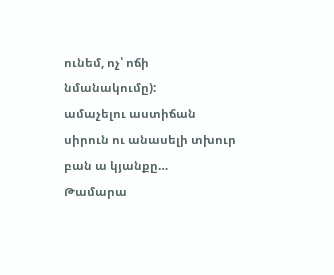ունեմ, ոչ՝ ոճի նմանակումը):
ամաչելու աստիճան սիրուն ու անասելի տխուր բան ա կյանքը…
Թամարա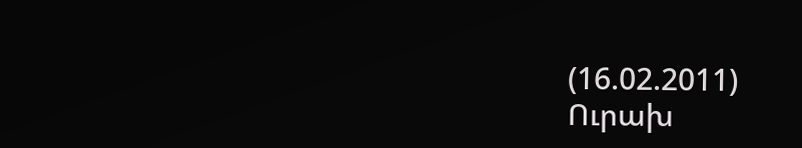(16.02.2011)
Ուրախ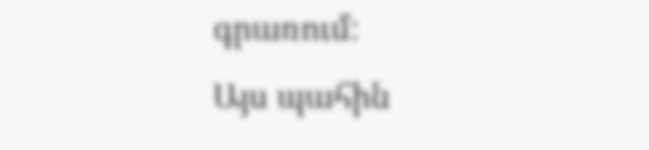գրառում:
Այս պահին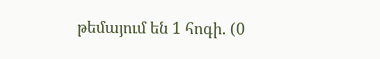թեմայում են 1 հոգի. (0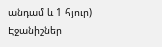անդամ և 1 հյուր)
Էջանիշներ